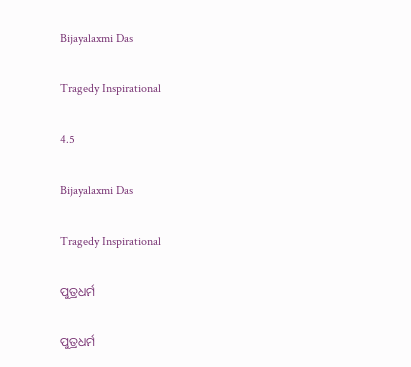Bijayalaxmi Das

Tragedy Inspirational

4.5

Bijayalaxmi Das

Tragedy Inspirational

ପୁତ୍ରଧର୍ମ

ପୁତ୍ରଧର୍ମ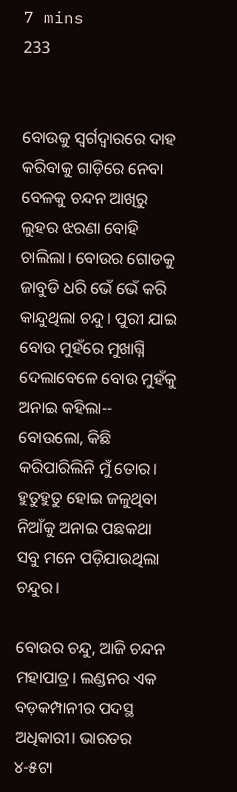7 mins
233


ବୋଉକୁ ସ୍ୱର୍ଗଦ୍ୱାରରେ ଦାହ କରିବାକୁ ଗାଡ଼ିରେ ନେବା ବେଳକୁ ଚନ୍ଦନ ଆଖିରୁ ଲୁହର ଝରଣା ବୋହି ଚାଲିଲା। ବୋଉର ଗୋଡକୁ ଜାବୁଡି ଧରି ଭେଁ ଭେଁ କରି କାନ୍ଦୁଥିଲା ଚନ୍ଦୁ। ପୁରୀ ଯାଇ ବୋଉ ମୁହଁରେ ମୁଖାଗ୍ନି ଦେଲାବେଳେ ବୋଉ ମୁହଁକୁ ଅନାଇ କହିଲା-- ବୋଉଲୋ, କିଛି କରିପାରିଲିନି ମୁଁ ତୋର। ହୁତୁହୁତୁ ହୋଇ ଜଳୁଥିବା ନିଆଁକୁ ଅନାଇ ପଛକଥା ସବୁ ମନେ ପଡ଼ିଯାଉଥିଲା ଚନ୍ଦୁର।

ବୋଉର ଚନ୍ଦୁ, ଆଜି ଚନ୍ଦନ ମହାପାତ୍ର। ଲଣ୍ଡନର ଏକ ବଡ଼କମ୍ପାନୀର ପଦସ୍ଥ ଅଧିକାରୀ। ଭାରତର ୪-୫ଟା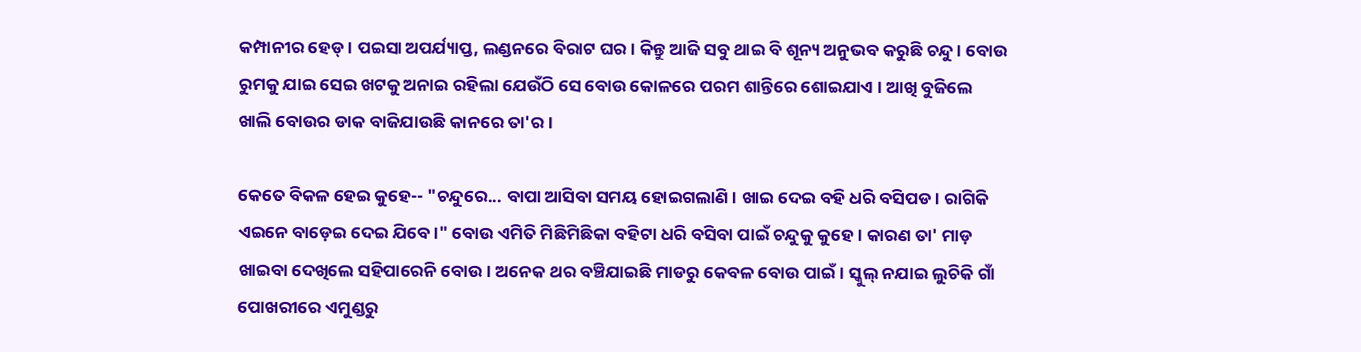କମ୍ପାନୀର ହେଡ୍। ପ‌ଇସା ଅପର୍ଯ୍ୟାପ୍ତ, ଲଣ୍ଡନରେ ବିରାଟ ଘର। କିନ୍ତୁ ଆଜି ସବୁ ଥାଇ ବି ଶୂନ୍ୟ ଅନୁଭବ କରୁଛି ଚନ୍ଦୁ। ବୋଉ ରୁମକୁ ଯାଇ ସେଇ ଖଟକୁ ଅନାଇ ରହିଲା ଯେଉଁଠି ସେ ବୋଉ କୋଳରେ ପରମ ଶାନ୍ତିରେ ଶୋଇଯାଏ । ଆଖି ବୁଜିଲେ ଖାଲି ବୋଉର ଡାକ ବାଜିଯାଉଛି କାନରେ ତା'ର।

କେତେ ବିକଳ ହେଇ କୁହେ-- "ଚନ୍ଦୁରେ... ବାପା ଆସିବା ସମୟ ହୋଇଗଲାଣି। ଖାଇ ଦେଇ ବହି ଧରି ବସିପଡ। ରାଗିକି ଏଇନେ ବାଡ଼େଇ ଦେଇ ଯିବେ।" ବୋଉ ଏମିତି ମିଛିମିଛିକା ବହିଟା ଧରି ବସିବା ପାଇଁ ଚନ୍ଦୁକୁ କୁହେ। କାରଣ ତା' ମାଡ଼ ଖାଇବା ଦେଖିଲେ ସହିପାରେନି ବୋଉ। ଅନେକ ଥର ବଞ୍ଚିଯାଇଛି ମାଡରୁ କେବଳ ବୋଉ ପାଇଁ। ସ୍କୁଲ୍ ନଯାଇ ଲୁଚିକି ଗାଁ ପୋଖରୀରେ ଏମୁଣ୍ଡରୁ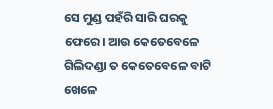ସେ ମୁଣ୍ଡ ପହଁରି ସାରି ଘରକୁ ଫେରେ। ଆଉ କେତେବେଳେ ଗିଲିଦଣ୍ଡା ତ କେତେବେଳେ ବାଟି ଖେଳେ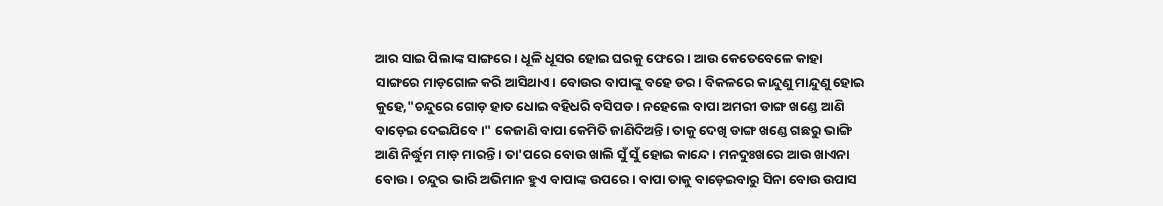ଆର ସାଇ ପିଲାଙ୍କ ସାଙ୍ଗରେ। ଧୂଳି ଧୂସର ହୋଇ ଘରକୁ ଫେରେ। ଆଉ କେତେବେଳେ କାହା ସାଙ୍ଗରେ ମାଡ଼ଗୋଳ କରି ଆସିଥାଏ। ବୋଉର ବାପାଙ୍କୁ ବହେ ଡର। ବିକଳରେ କାନ୍ଦୁଣୁ ମାନ୍ଦୁଣୁ ହୋଇ କୁହେ,"ଚନ୍ଦୁରେ ଗୋଡ଼ ହାତ ଧୋଇ ବହିଧରି ବସିପଡ। ନହେଲେ ବାପା ଅମରୀ ଡାଙ୍ଗ ଖଣ୍ଡେ ଆଣି ବାଡ଼େଇ ଦେଇଯିବେ।" କେଜାଣି ବାପା କେମିତି ଜାଣିଦିଅନ୍ତି। ତାକୁ ଦେଖି ଡାଙ୍ଗ ଖଣ୍ଡେ ଗଛରୁ ଭାଙ୍ଗି ଆଣି ନିର୍ଦ୍ଧୁମ ମାଡ଼ ମାରନ୍ତି। ତା'ପରେ ବୋଉ ଖାଲି ସୁଁ ସୁଁ ହୋଇ କାନ୍ଦେ। ମନଦୁଃଖରେ ଆଉ ଖାଏନା ବୋଉ। ଚନ୍ଦୁର ଭାରି ଅଭିମାନ ହୁଏ ବାପାଙ୍କ ଉପରେ। ବାପା ତାକୁ ବାଡ଼େଇବାରୁ ସିନା ବୋଉ ଉପାସ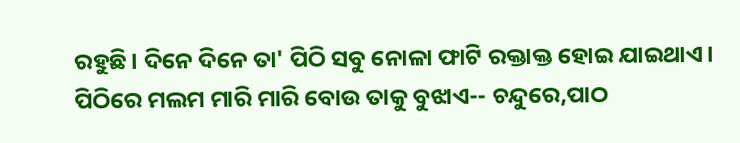ରହୁଛି। ଦିନେ ଦିନେ ତା' ପିଠି ସବୁ ନୋଳା ଫାଟି ରକ୍ତାକ୍ତ ହୋଇ ଯାଇଥାଏ। ପିଠିରେ ମଲମ ମାରି ମାରି ବୋଉ ତାକୁ ବୁଝାଏ-- ଚନ୍ଦୁରେ,ପାଠ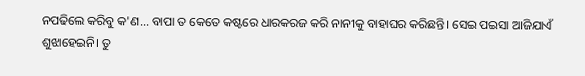ନପଢିଲେ କରିବୁ କ'ଣ... ବାପା ତ କେତେ କଷ୍ଟରେ ଧାରକରଜ କରି ନାନୀକୁ ବାହାଘର କରିଛନ୍ତି। ସେଇ ପ‌ଇସା ଆଜିଯାଏଁ ଶୁଝାହେଇନି। ତୁ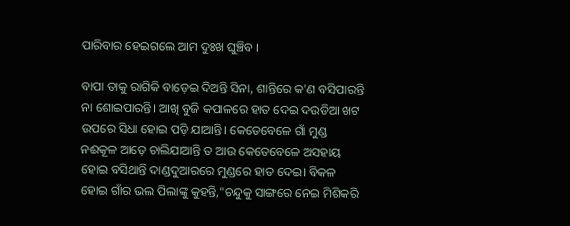ପାରିବାର ହେଇଗଲେ ଆମ ଦୁଃଖ ଘୁଞ୍ଚିବ ।

ବାପା ତାକୁ ରାଗିକି ବାଡ଼େଇ ଦିଅନ୍ତି ସିନା, ଶାନ୍ତିରେ କ'ଣ ବସିପାରନ୍ତି ନା ଶୋଇପାରନ୍ତି। ଆଖି ବୁଜି କପାଳରେ ହାତ ଦେଇ ଦ‌ଉଡିଆ ଖଟ ଉପରେ ସିଧା ହୋଇ ପଡ଼ି ଯାଆନ୍ତି। କେତେବେଳେ ଗାଁ ମୁଣ୍ଡ ନ‌ଈକୂଳ ଆଡ଼େ ଚାଲିଯାଆନ୍ତି ତ ଆଉ କେତେବେଳେ ଅସହାୟ ହୋଇ ବସିଥାନ୍ତି ଦାଣ୍ଡଦୁଆରରେ ମୁଣ୍ଡରେ ହାତ ଦେଇ। ବିକଳ ହୋଇ ଗାଁର ଭଲ ପିଲାଙ୍କୁ କୁହନ୍ତି,"ଚନ୍ଦୁକୁ ସାଙ୍ଗରେ ନେଇ ମିଶିକରି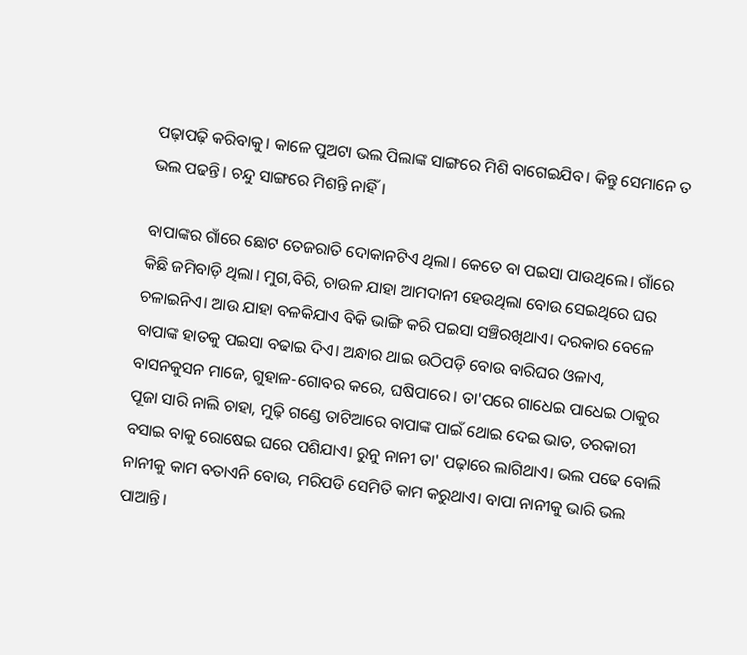ପଢ଼ାପଢ଼ି କରିବାକୁ। କାଳେ ପୁଅଟା ଭଲ ପିଲାଙ୍କ ସାଙ୍ଗରେ ମିଶି ବାଗେଇଯିବ। କିନ୍ତୁ ସେମାନେ ତ ଭଲ ପଢନ୍ତି। ଚନ୍ଦୁ ସାଙ୍ଗରେ ମିଶନ୍ତି ନାହିଁ।

ବାପାଙ୍କର ଗାଁରେ ଛୋଟ ତେଜରାତି ଦୋକାନଟିଏ ଥିଲା। କେତେ ବା ପ‌ଇସା ପାଉଥିଲେ। ଗାଁରେ କିଛି ଜମିବାଡ଼ି ଥିଲା। ମୁଗ,ବିରି, ଚାଉଳ ଯାହା ଆମଦାନୀ ହେଉଥିଲା ବୋଉ ସେଇଥିରେ ଘର ଚଳାଇନିଏ। ଆଉ ଯାହା ବଳକିଯାଏ ବିକି ଭାଙ୍ଗି କରି ପ‌ଇସା ସଞ୍ଚିରଖିଥାଏ। ଦରକାର ବେଳେ ବାପାଙ୍କ ହାତକୁ ପ‌ଇସା ବଢାଇ ଦିଏ। ଅନ୍ଧାର ଥାଇ ଉଠିପଡ଼ି ବୋଉ ବାରିଘର ଓଳାଏ, ବାସନକୁସନ ମାଜେ, ଗୁହାଳ-ଗୋବର କରେ, ଘଷିପାରେ। ତା'ପରେ ଗାଧେଇ ପାଧେଇ ଠାକୁର ପୂଜା ସାରି ନାଲି ଚାହା, ମୁଢ଼ି ଗଣ୍ଡେ ତାଟିଆରେ ବାପାଙ୍କ ପାଇଁ ଥୋଇ ଦେଇ ଭାତ, ତରକାରୀ ବସାଇ ବାକୁ ରୋଷେଇ ଘରେ ପଶିଯାଏ। ରୁନୁ ନାନୀ ତା' ପଢ଼ାରେ ଲାଗିଥାଏ। ଭଲ ପଢେ ବୋଲି ନାନୀକୁ କାମ ବତାଏନି ବୋଉ, ମରିପଡି ସେମିତି କାମ କରୁଥାଏ। ବାପା ନାନୀକୁ ଭାରି ଭଲ ପାଆନ୍ତି।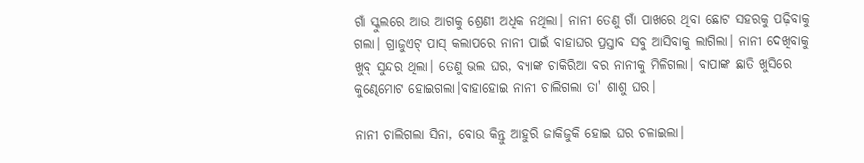ଗାଁ ସ୍କୁଲରେ ଆଉ ଆଗକୁ ଶ୍ରେଣୀ ଅଧିକ ନଥିଲା। ନାନୀ ତେଣୁ ଗାଁ ପାଖରେ ଥିବା ଛୋଟ ସହରକୁ ପଢ଼ିବାକୁ ଗଲା। ଗ୍ରାଜୁଏଟ୍ ପାସ୍ କଲାପରେ ନାନୀ ପାଇଁ ବାହାଘର ପ୍ରସ୍ତାବ ସବୁ ଆସିବାକୁ ଲାଗିଲା। ନାନୀ ଦେଖିବାକୁ ଖୁବ୍ ସୁନ୍ଦର ଥିଲା। ତେଣୁ ଭଲ ଘର, ବ୍ୟାଙ୍କ ଚାକିରିଆ ବର ନାନୀକୁ ମିଳିଗଲା। ବାପାଙ୍କ ଛାତି ଖୁସିରେ କୁଣ୍ଢେମୋଟ ହୋଇଗଲା।ବାହାହୋଇ ନାନୀ ଚାଲିଗଲା ତା' ଶାଶୁ ଘର।

ନାନୀ ଚାଲିଗଲା ସିନା, ବୋଉ କିନ୍ତୁ ଆହୁରି ଜାକିଜୁକି ହୋଇ ଘର ଚଳାଇଲା।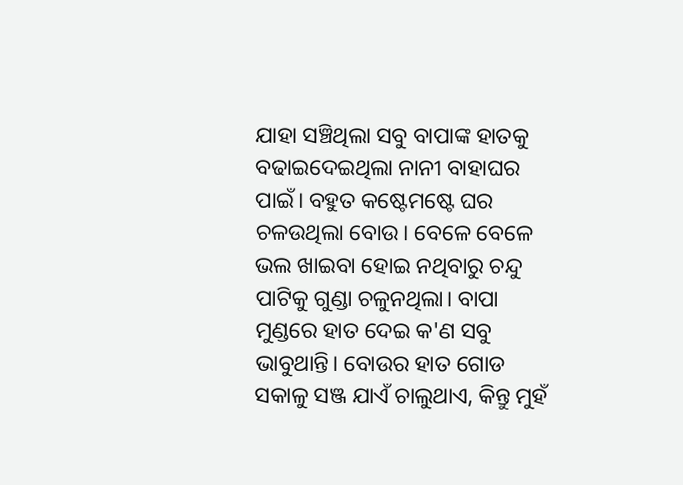ଯାହା ସଞ୍ଚିଥିଲା ସବୁ ବାପାଙ୍କ ହାତକୁ ବଢାଇଦେଇଥିଲା ନାନୀ ବାହାଘର ପାଇଁ। ବହୁତ କଷ୍ଟେମଷ୍ଟେ ଘର ଚଳ‌ଉଥିଲା ବୋଉ। ବେଳେ ବେଳେ ଭଲ ଖାଇବା ହୋଇ ନଥିବାରୁ ଚନ୍ଦୁ ପାଟିକୁ ଗୁଣ୍ଡା ଚଳୁନଥିଲା। ବାପା ମୁଣ୍ଡରେ ହାତ ଦେଇ କ'ଣ ସବୁ ଭାବୁଥାନ୍ତି। ବୋଉର ହାତ ଗୋଡ ସକାଳୁ ସଞ୍ଜ ଯାଏଁ ଚାଲୁଥାଏ, କିନ୍ତୁ ମୁହଁ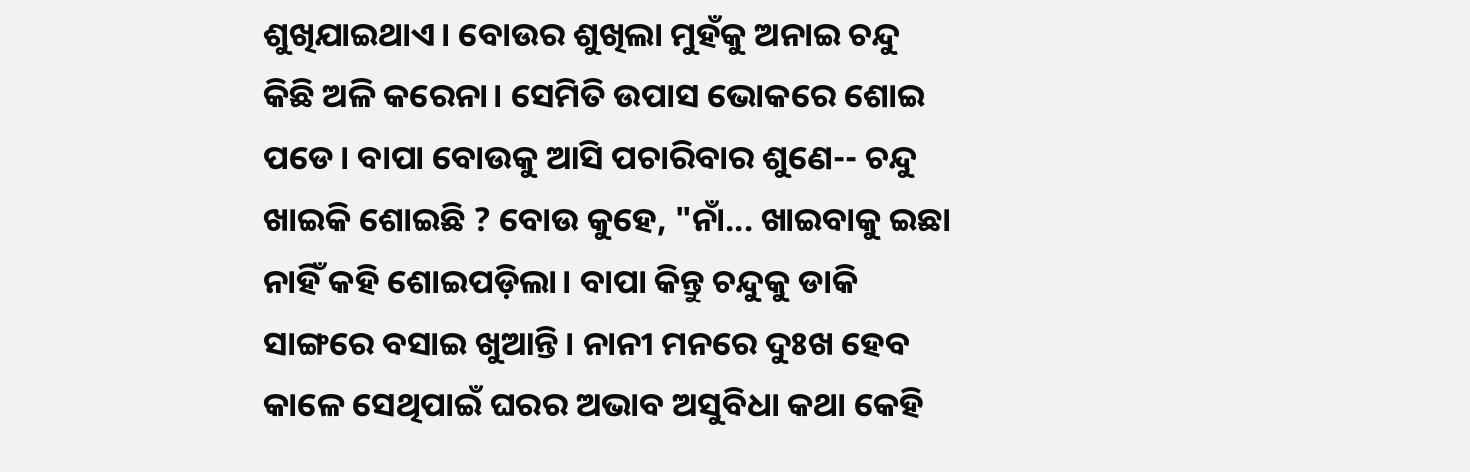ଶୁଖିଯାଇଥାଏ। ବୋଉର ଶୁଖିଲା ମୁହଁକୁ ଅନାଇ ଚନ୍ଦୁ କିଛି ଅଳି କରେନା। ସେ‌ମିତି ଉପାସ ଭୋକରେ ଶୋଇ ପଡେ। ବାପା ବୋଉକୁ ଆସି ପଚାରିବାର ଶୁଣେ-- ଚନ୍ଦୁ ଖାଇକି ଶୋଇଛି ? ବୋଉ କୁହେ, "ନାଁ... ଖାଇବାକୁ ଇଛା ନାହିଁ କହି ଶୋଇପଡ଼ିଲା। ବାପା କିନ୍ତୁ ଚନ୍ଦୁକୁ ଡାକି ସାଙ୍ଗରେ ବସାଇ ଖୁଆନ୍ତି। ନାନୀ ମନରେ ଦୁଃଖ ହେବ କାଳେ ସେଥିପାଇଁ ଘରର ଅଭାବ ଅସୁବିଧା କଥା କେହି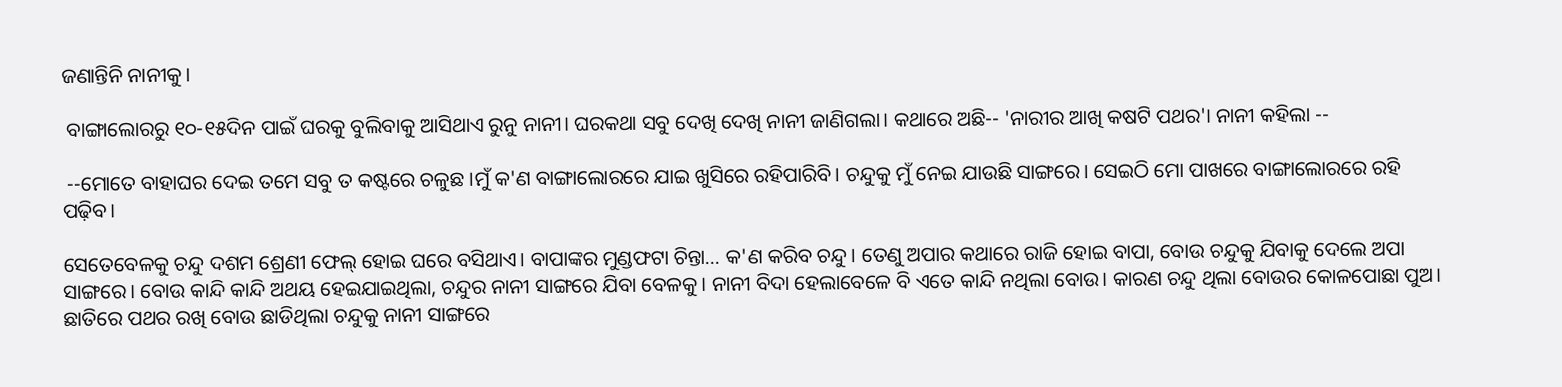ଜଣାନ୍ତିନି ନାନୀକୁ।

 ବାଙ୍ଗାଲୋରରୁ ୧୦-୧୫ଦିନ ପାଇଁ ଘରକୁ ବୁଲିବାକୁ ଆସିଥାଏ ରୁନୁ ନାନୀ। ଘରକଥା ସବୁ ଦେଖି ଦେଖି ନାନୀ ଜାଣିଗଲା। କଥାରେ ଅଛି-- 'ନାରୀର ଆଖି କଷଟି ପଥର'। ନାନୀ କହିଲା --

 --ମୋତେ ବାହାଘର ଦେଇ ତମେ ସବୁ ତ କଷ୍ଟରେ ଚଳୁଛ ।ମୁଁ କ'ଣ ବାଙ୍ଗାଲୋରରେ ଯାଇ ଖୁସିରେ ରହିପାରିବି। ଚନ୍ଦୁକୁ ମୁଁ ନେଇ ଯାଉଛି ସାଙ୍ଗରେ। ସେଇଠି ମୋ ପାଖରେ ବାଙ୍ଗାଲୋରରେ ରହି ପଢ଼ିବ।

ସେତେବେଳକୁ ଚନ୍ଦୁ ଦଶମ ଶ୍ରେଣୀ ଫେଲ୍ ହୋଇ ଘରେ ବସିଥାଏ। ବାପାଙ୍କର ମୁଣ୍ଡଫଟା ଚିନ୍ତା... କ'ଣ କରିବ ଚନ୍ଦୁ। ତେଣୁ ଅପାର କଥାରେ ରାଜି ହୋଇ ବାପା, ବୋଉ ଚନ୍ଦୁକୁ ଯିବାକୁ ଦେଲେ ଅପା ସାଙ୍ଗରେ। ବୋଉ କାନ୍ଦି କାନ୍ଦି ଅଥୟ ହେଇଯାଇଥିଲା, ଚନ୍ଦୁର ନାନୀ ସାଙ୍ଗରେ ଯିବା ବେଳକୁ। ନାନୀ ବିଦା ହେଲାବେଳେ ବି ଏତେ କାନ୍ଦି ନଥିଲା ବୋଉ। କାରଣ ଚନ୍ଦୁ ଥିଲା ବୋଉର କୋଳପୋଛା ପୁଅ। ଛାତିରେ ପଥର ରଖି ବୋଉ ଛାଡିଥିଲା ଚନ୍ଦୁକୁ ନାନୀ ସାଙ୍ଗରେ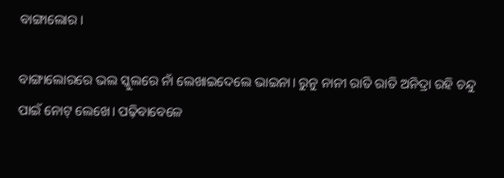ବାଙ୍ଗାଲୋର।

ବାଙ୍ଗାଲୋରରେ ଭଲ ସ୍କୁଲରେ ନାଁ ଲେଖାଇଦେଲେ ଭାଇନା। ରୁନୁ ନାନୀ ରାତି ରାତି ଅନିଦ୍ରା ରହି ଚନ୍ଦୁ ପାଇଁ ନୋଟ୍ ଲେଖେ। ପଢ଼ିବାବେଳେ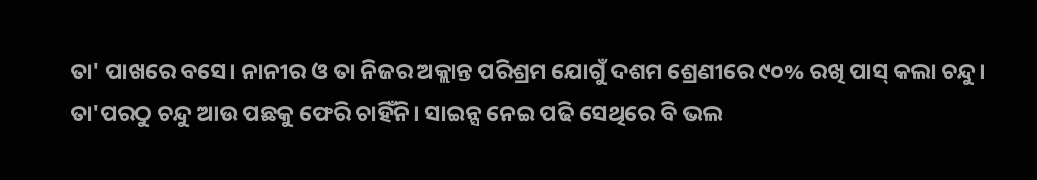ତା' ପାଖରେ ବସେ। ନାନୀର ଓ ତା ନିଜର ଅକ୍ଲାନ୍ତ ପରିଶ୍ରମ ଯୋଗୁଁ ଦଶମ ଶ୍ରେଣୀରେ ୯୦% ରଖି ପାସ୍ କଲା ଚନ୍ଦୁ। ତା'ପରଠୁ ଚନ୍ଦୁ ଆଉ ପଛକୁ ଫେରି ଚାହିଁନି। ସାଇନ୍ସ ନେଇ ପଢି ସେଥିରେ ବି ଭଲ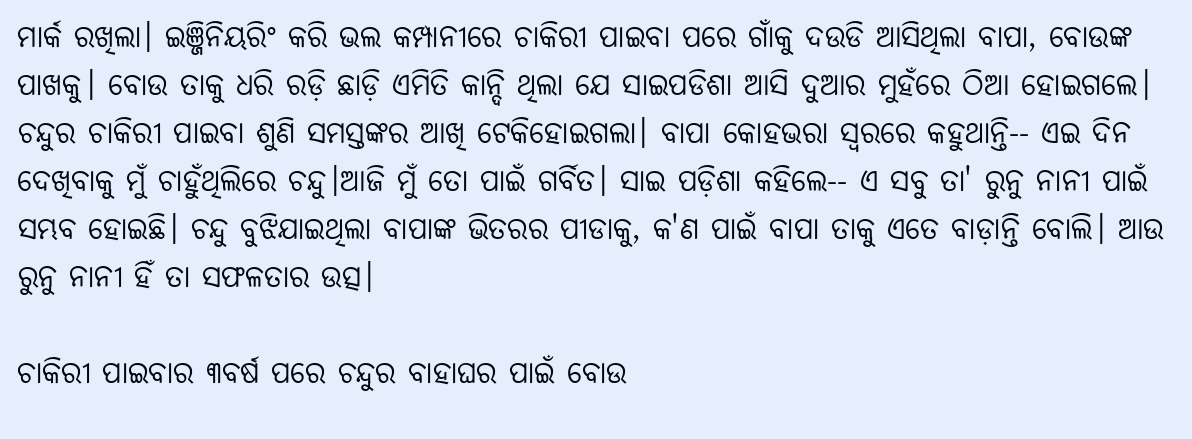ମାର୍କ ରଖିଲା। ଇଞ୍ଜିନିୟରିଂ କରି ଭଲ କମ୍ପାନୀରେ ଚାକିରୀ ପାଇବା ପରେ ଗାଁକୁ ଦ‌ଉଡି ଆସିଥିଲା ବାପା, ବୋଉଙ୍କ ପାଖକୁ। ବୋଉ ତାକୁ ଧରି ରଡ଼ି ଛାଡ଼ି ଏମିତି କାନ୍ଦି ଥିଲା ଯେ ସାଇପଡିଶା ଆସି ଦୁଆର ମୁହଁରେ ଠିଆ ହୋଇଗଲେ। ଚନ୍ଦୁର ଚାକିରୀ ପାଇବା ଶୁଣି ସମସ୍ତଙ୍କର ଆଖି ଟେକିହୋଇଗଲା। ବାପା କୋହଭରା ସ୍ୱରରେ କହୁଥାନ୍ତି-- ଏଇ ଦିନ ଦେଖିବାକୁ ମୁଁ ଚାହୁଁଥିଲିରେ ଚନ୍ଦୁ।ଆଜି ମୁଁ ତୋ ପାଇଁ ଗର୍ବିତ। ସାଇ ପଡ଼ିଶା କହିଲେ-- ଏ ସବୁ ତା' ରୁନୁ ନାନୀ ପାଇଁ ସମ୍ଭବ ହୋଇଛି। ଚନ୍ଦୁ ବୁଝିଯାଇଥିଲା ବାପାଙ୍କ ଭିତରର ପୀଡାକୁ, କ'ଣ ପାଇଁ ବାପା ତାକୁ ଏତେ ବାଡ଼ାନ୍ତି ବୋଲି। ଆଉ ରୁନୁ ନାନୀ ହିଁ ତା ସଫଳତାର ଉତ୍ସ।

ଚାକିରୀ ପାଇବାର ୩ବର୍ଷ ପରେ ଚନ୍ଦୁର ବାହାଘର ପାଇଁ ବୋଉ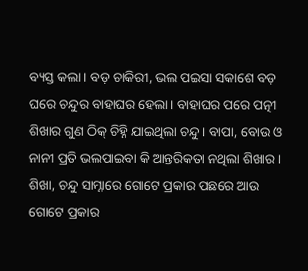ବ୍ୟସ୍ତ କଲା। ବଡ଼ ଚାକିରୀ, ଭଲ ପ‌ଇସା ସକାଶେ ବଡ଼ ଘରେ ଚନ୍ଦୁର ବାହାଘର ହେଲା। ବାହାଘର ପରେ ପତ୍ନୀ ଶିଖାର ଗୁଣ ଠିକ୍ ଚିହ୍ନି ଯାଇଥିଲା ଚନ୍ଦୁ। ବାପା, ବୋଉ ଓ ନାନୀ ପ୍ରତି ଭଲପାଇବା କି ଆନ୍ତରିକତା ନଥିଲା ଶିଖାର। ଶିଖା, ଚନ୍ଦୁ ସାମ୍ନାରେ ଗୋଟେ ପ୍ରକାର ପଛରେ ଆଉ ଗୋଟେ ପ୍ରକାର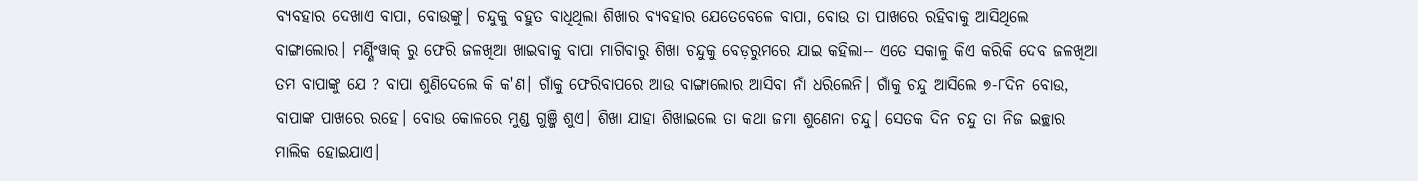ବ୍ୟବହାର ଦେଖାଏ ବାପା, ବୋଉଙ୍କୁ। ଚନ୍ଦୁକୁ ବହୁତ ବାଧିଥିଲା ଶିଖାର ବ୍ଯବହାର ଯେତେବେଳେ ବାପା, ବୋଉ ତା ପାଖରେ ରହିବାକୁ ଆସିଥିଲେ ବାଙ୍ଗାଲୋର। ମର୍ଣ୍ଣିଂୱାକ୍ ରୁ ଫେରି ଜଳଖିଆ ଖାଇବାକୁ ବାପା ମାଗିବାରୁ ଶିଖା ଚନ୍ଦୁକୁ ବେଡ଼ରୁମରେ ଯାଇ କହିଲା-- ଏତେ ସକାଳୁ କିଏ କରିକି ଦେବ ଜଳଖିଆ ତମ ବାପାଙ୍କୁ ଯେ ? ବାପା ଶୁଣିଦେଲେ କି କ'ଣ। ଗାଁକୁ ଫେରିବାପରେ ଆଉ ବାଙ୍ଗାଲୋର ଆସିବା ନାଁ ଧରିଲେନି। ଗାଁକୁ ଚନ୍ଦୁ ଆସିଲେ ୭-୮ଦିନ ବୋଉ, ବାପାଙ୍କ ପାଖରେ ରହେ। ବୋଉ କୋଳରେ ମୁଣ୍ଡ ଗୁଞ୍ଜି ଶୁଏ। ଶିଖା ଯାହା ଶିଖାଇଲେ ତା କଥା ଜମା ଶୁଣେନା ଚନ୍ଦୁ। ସେତକ ଦିନ ଚନ୍ଦୁ ତା ନିଜ ଇଚ୍ଛାର ମାଲିକ ହୋଇଯାଏ।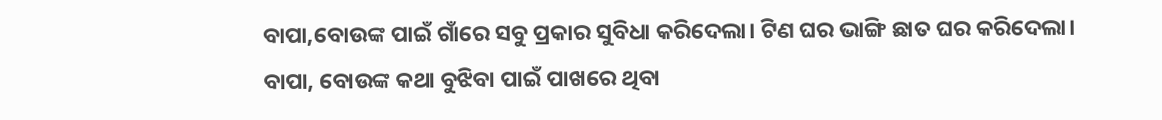ବାପା,ବୋଉଙ୍କ ପାଇଁ ଗାଁରେ ସବୁ ପ୍ରକାର ସୁବିଧା କରିଦେଲା। ଟିଣ ଘର ଭାଙ୍ଗି ଛାତ ଘର କରିଦେଲା। ବାପା, ବୋଉଙ୍କ କଥା ବୁଝିବା ପାଇଁ ପାଖରେ ଥିବା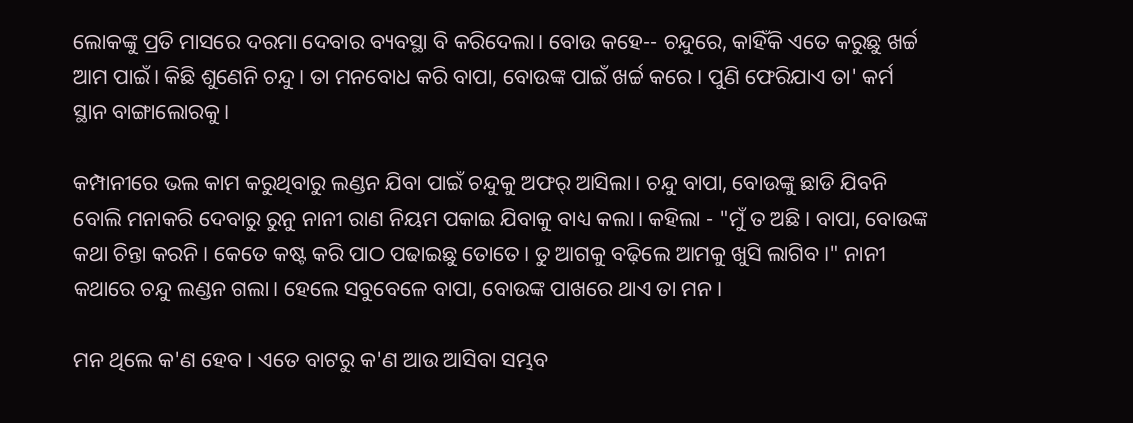ଲୋକଙ୍କୁ ପ୍ରତି ମାସରେ ଦରମା ଦେବାର ବ୍ୟବସ୍ଥା ବି କରିଦେଲା। ବୋଉ କହେ-- ଚନ୍ଦୁରେ, କାହିଁକି ଏତେ କରୁଛୁ ଖର୍ଚ୍ଚ ଆମ ପାଇଁ। କିଛି ଶୁଣେନି ଚନ୍ଦୁ। ତା ମନବୋଧ କରି ବାପା, ବୋଉଙ୍କ ପାଇଁ ଖର୍ଚ୍ଚ କରେ। ପୁଣି ଫେରିଯାଏ ତା' କର୍ମ ସ୍ଥାନ ବାଙ୍ଗାଲୋରକୁ।

କମ୍ପାନୀରେ ଭଲ କାମ କରୁଥିବାରୁ ଲଣ୍ଡନ ଯିବା ପାଇଁ ଚନ୍ଦୁକୁ ଅଫର୍ ଆସିଲା। ଚନ୍ଦୁ ବାପା, ବୋଉଙ୍କୁ ଛାଡି ଯିବନି ବୋଲି ମନାକରି ଦେବାରୁ ରୁନୁ ନାନୀ ରାଣ ନିୟମ ପକାଇ ଯିବାକୁ ବାଧ୍ୟ କଲା। କହିଲା - "ମୁଁ ତ ଅଛି। ବାପା, ବୋଉଙ୍କ କଥା ଚିନ୍ତା କରନି। କେତେ କଷ୍ଟ କରି ପାଠ ପଢାଇଛୁ ତୋତେ। ତୁ ଆଗକୁ ବଢ଼ିଲେ ଆମକୁ ଖୁସି ଲାଗିବ।" ନାନୀ କଥାରେ ଚନ୍ଦୁ ଲଣ୍ଡନ ଗଲା। ହେଲେ ସବୁବେଳେ ବାପା, ବୋଉଙ୍କ ପାଖରେ ଥାଏ ତା ମନ।

ମନ ଥିଲେ କ'ଣ ହେବ। ଏତେ ବାଟରୁ କ'ଣ ଆଉ ଆସିବା ସମ୍ଭବ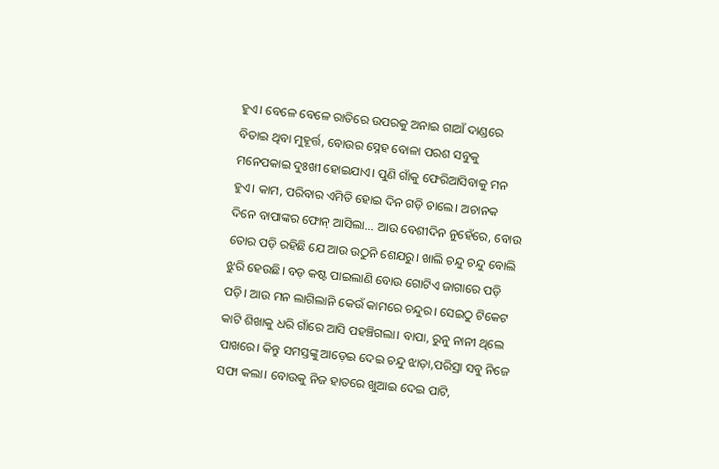ହୁଏ। ବେଳେ ବେଳେ ରାତିରେ ଉପରକୁ ଅନାଇ ଗାଆଁ ଦାଣ୍ଡରେ ବିତାଇ ଥିବା ମୁହୂର୍ତ୍ତ, ବୋଉର ସ୍ନେହ ବୋଳା ପରଶ ସବୁକୁ ମନେପକାଇ ଦୁଃଖୀ ହୋଇଯାଏ। ପୁଣି ଗାଁକୁ ଫେରିଆସିବାକୁ ମନ ହୁଏ। କାମ, ପରିବାର ଏମିତି ହୋଇ ଦିନ ଗଡ଼ି ଚାଲେ। ଅଚାନକ ଦିନେ ବାପାଙ୍କର ଫୋନ୍ ଆସିଲା... ଆଉ ବେଶୀଦିନ ନୁହେଁରେ, ବୋଉ ତୋର ପଡ଼ି ରହିଛି ଯେ ଆଉ ଉଠୁନି ଶେଯରୁ। ଖାଲି ଚନ୍ଦୁ ଚନ୍ଦୁ ବୋଲି ଝୁରି ହେଉଛି। ବଡ଼ କଷ୍ଟ ପାଇଲାଣି ବୋଉ ଗୋଟିଏ ଜାଗାରେ ପଡ଼ି ପଡ଼ି। ଆଉ ମନ ଲାଗିଲାନି କେଉଁ କାମରେ ଚନ୍ଦୁର। ସେଇଠୁ ଟିକେଟ କାଟି ଶିଖାକୁ ଧରି ଗାଁରେ ଆସି ପହଞ୍ଚିଗଲା। ବାପା, ରୁନୁ ନାନୀ ଥିଲେ ପାଖରେ। କିନ୍ତୁ ସମସ୍ତଙ୍କୁ ଆଡ଼େଇ ଦେଇ ଚନ୍ଦୁ ଝାଡ଼ା,ପରିସ୍ରା ସବୁ ନିଜେ ସଫା କଲା। ବୋଉକୁ ନିଜ ହାତରେ ଖୁଆଇ ଦେଇ ପାଟି,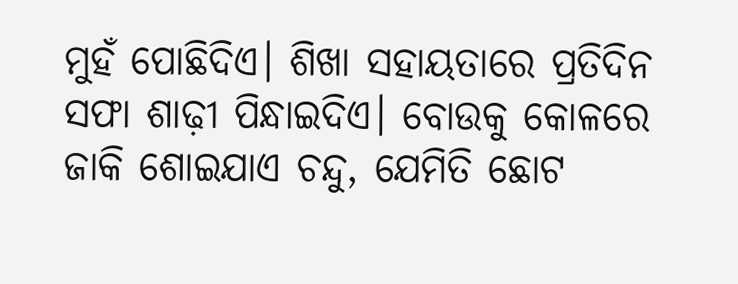ମୁହଁ ପୋଛିଦିଏ। ଶିଖା ସହାୟତାରେ ପ୍ରତିଦିନ ସଫା ଶାଢ଼ୀ ପିନ୍ଧାଇଦିଏ। ବୋଉକୁ କୋଳରେ ଜାକି ଶୋଇଯାଏ ଚନ୍ଦୁ, ଯେମିତି ଛୋଟ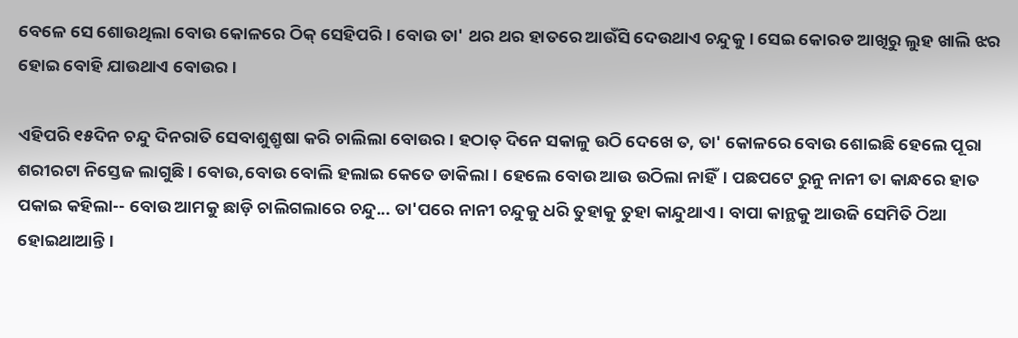ବେଳେ ସେ ଶୋଉଥିଲା ବୋଉ କୋଳରେ ଠିକ୍ ସେହିପରି। ବୋଉ ତା' ଥର ଥର ହାତରେ ଆଉଁସି ଦେଉଥାଏ ଚନ୍ଦୁକୁ। ସେଇ କୋରଡ ଆଖିରୁ ଲୁହ ଖାଲି ଝର ହୋଇ ବୋହି ଯାଉଥାଏ ବୋଉର।

ଏହିପରି ୧୫ଦିନ ଚନ୍ଦୁ ଦିନରାତି ସେବାଶୁଶ୍ରୃଷା କରି ଚାଲିଲା ବୋଉର। ହଠାତ୍ ଦିନେ ସକାଳୁ ଉଠି ଦେଖେ ତ, ତା' କୋଳରେ ବୋଉ ଶୋଇଛି ହେଲେ ପୂରା ଶରୀରଟା ନିସ୍ତେଜ ଲାଗୁଛି। ବୋଉ,ବୋଉ ବୋଲି ହଲାଇ କେତେ ଡାକିଲା। ହେଲେ ବୋଉ ଆଉ ଉଠିଲା ନାହିଁ। ପଛପଟେ ରୁନୁ ନାନୀ ତା କାନ୍ଧରେ ହାତ ପକାଇ କହିଲା-- ବୋଉ ଆମକୁ ଛାଡ଼ି ଚାଲିଗଲାରେ ଚନ୍ଦୁ... ତା'ପରେ ନାନୀ ଚନ୍ଦୁକୁ ଧରି ତୁହାକୁ ତୁହା କାନ୍ଦୁଥାଏ । ବାପା କାନ୍ଥକୁ ଆଉଜି ସେମିତି ଠିଆ ହୋଇଥାଆନ୍ତି।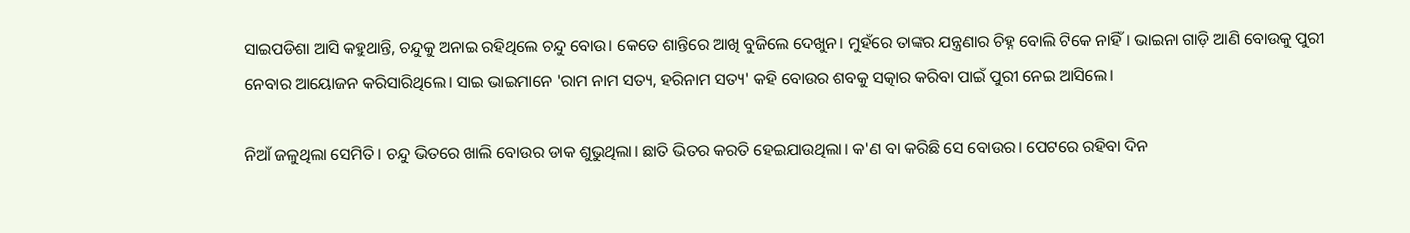ସାଇପଡିଶା ଆସି କହୁଥାନ୍ତି, ଚନ୍ଦୁକୁ ଅନାଇ ରହିଥିଲେ ଚନ୍ଦୁ ବୋଉ। କେତେ ଶାନ୍ତିରେ ଆଖି ବୁଜିଲେ ଦେଖୁନ। ମୁହଁରେ ତାଙ୍କର ଯନ୍ତ୍ରଣାର ଚିହ୍ନ ବୋଲି ଟିକେ ନାହିଁ। ଭାଇନା ଗାଡ଼ି ଆଣି ବୋଉକୁ ପୁରୀ ନେବାର ଆୟୋଜନ କରିସାରିଥିଲେ। ସାଇ ଭାଇମାନେ 'ରାମ ନାମ ସତ୍ୟ, ହରିନାମ ସତ୍ୟ' କହି ବୋଉର ଶବକୁ ସତ୍କାର କରିବା ପାଇଁ ପୁରୀ ନେଇ ଆସିଲେ।

ନିଆଁ ଜଳୁଥିଲା ସେମିତି। ଚନ୍ଦୁ ଭିତରେ ଖାଲି ବୋଉର ଡାକ ଶୁଭୁଥିଲା। ଛାତି ଭିତର କରତି ହେଇଯାଉଥିଲା। କ'ଣ ବା କରିଛି ସେ ବୋଉର। ପେଟରେ ରହିବା ଦିନ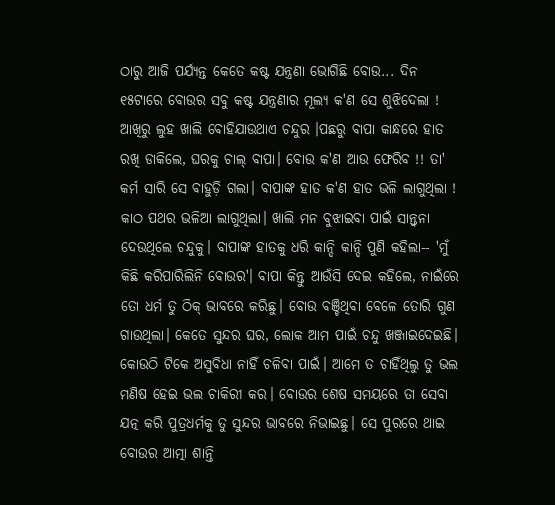ଠାରୁ ଆଜି ପର୍ଯ୍ୟନ୍ତ କେତେ କଷ୍ଟ ଯନ୍ତ୍ରଣା ଭୋଗିଛି ବୋଉ... ଦିନ ୧୫ଟାରେ ବୋଉର ସବୁ କଷ୍ଟ ଯନ୍ତ୍ରଣାର ମୂଲ୍ୟ କ'ଣ ସେ ଶୁଝିଦେଲା ! ଆଖିରୁ ଲୁହ ଖାଲି ବୋହିଯାଉଥାଏ ଚନ୍ଦୁର ।ପଛରୁ ବାପା କାନ୍ଧରେ ହାତ ରଖି ଡାକିଲେ, ଘରକୁ ଚାଲ୍ ବାପା। ବୋଉ କ'ଣ ଆଉ ଫେରିବ !! ତା' କର୍ମ ସାରି ସେ ବାହୁଡ଼ି ଗଲା। ବାପାଙ୍କ ହାତ କ'ଣ ହାତ ଭଳି ଲାଗୁଥିଲା ! କାଠ ପଥର ଭଳିଆ ଲାଗୁଥିଲା। ଖାଲି ମନ ବୁଝାଇବା ପାଇଁ ସାନ୍ତ୍ୱନା ଦେଉଥିଲେ ଚନ୍ଦୁକୁ। ବାପାଙ୍କ ହାତକୁ ଧରି କାନ୍ଦି କାନ୍ଦି ପୁଣି କହିଲା-- 'ମୁଁ କିଛି କରିପାରିଲିନି ବୋଉର'। ବାପା କିନ୍ତୁ ଆଉଁସି ଦେଇ କହିଲେ, ନାଇଁରେ ତୋ ଧର୍ମ ତୁ ଠିକ୍ ଭାବରେ କରିଛୁ। ବୋଉ ବଞ୍ଚିଥିବା ବେଳେ ତୋରି ଗୁଣ ଗାଉଥିଲା। କେତେ ସୁନ୍ଦର ଘର, ଲୋକ ଆମ ପାଇଁ ଚନ୍ଦୁ ଖଞ୍ଜାଇଦେଇଛି। କୋଉଠି ଟିକେ ଅସୁବିଧା ନାହିଁ ଚଳିବା ପାଇଁ। ଆମେ ତ ଚାହିଁଥିଲୁ ତୁ ଭଲ ମଣିଷ ହେଇ ଭଲ ଚାକିରୀ କର। ବୋଉର ଶେଷ ସମୟରେ ତା ସେବା ଯତ୍ନ କରି ପୁତ୍ରଧର୍ମକୁ ତୁ ସୁନ୍ଦର ଭାବରେ ନିଭାଇଛୁ। ସେ ପୁରରେ ଥାଇ ବୋଉର ଆତ୍ମା ଶାନ୍ତି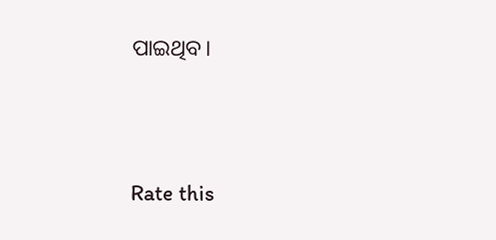ପାଇଥିବ।





Rate this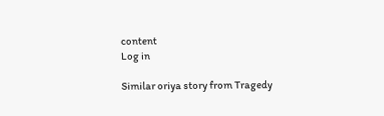content
Log in

Similar oriya story from Tragedy